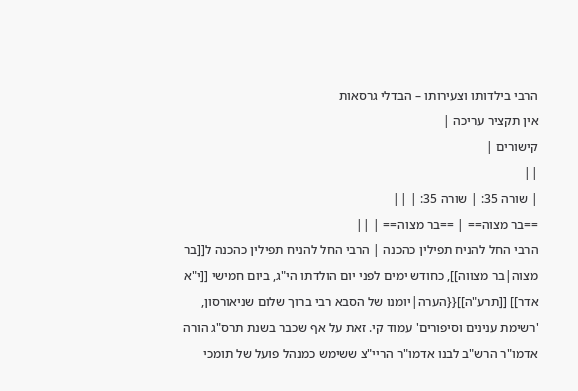הרבי בילדותו וצעירותו – הבדלי גרסאות
אין תקציר עריכה |
קישורים |
||
| שורה 35: | שורה 35: | ||
==בר מצוה== | ==בר מצוה== | ||
הרבי החל להניח תפילין כהכנה | הרבי החל להניח תפילין כהכנה ל[[בר מצוה|בר מצווה]], כחודש ימים לפני יום הולדתו הי"ג, ביום חמישי [[י"א אדר]] [[תרע"ה]]{{הערה|יומנו של הסבא רבי ברוך שלום שניאורסון, 'רשימת ענינים וסיפורים' עמוד קי. זאת על אף שכבר בשנת תרס"ג הורה אדמו"ר הרש"ב לבנו אדמו"ר הריי"צ ששימש כמנהל פועל של תומכי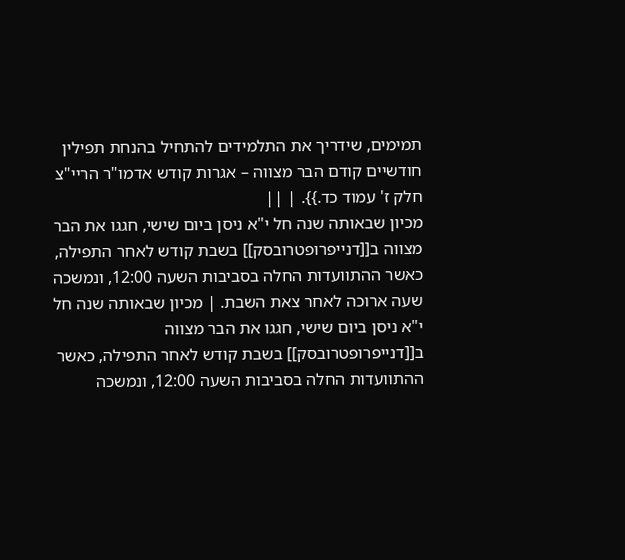תמימים, שידריך את התלמידים להתחיל בהנחת תפילין חודשיים קודם הבר מצווה – אגרות קודש אדמו"ר הריי"צ חלק ז' עמוד כד.}}. | ||
מכיון שבאותה שנה חל י"א ניסן ביום שישי, חגגו את הבר מצווה ב[[דנייפרופטרובסק]] בשבת קודש לאחר התפילה, כאשר ההתוועדות החלה בסביבות השעה 12:00, ונמשכה שעה ארוכה לאחר צאת השבת. | מכיון שבאותה שנה חל י"א ניסן ביום שישי, חגגו את הבר מצווה ב[[דנייפרופטרובסק]] בשבת קודש לאחר התפילה, כאשר ההתוועדות החלה בסביבות השעה 12:00, ונמשכה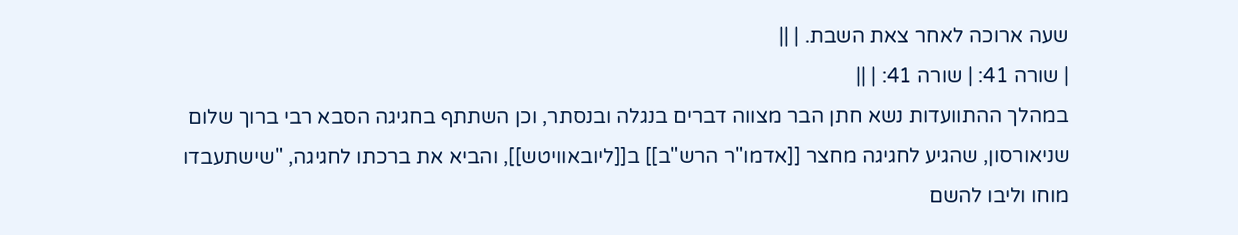שעה ארוכה לאחר צאת השבת. | ||
| שורה 41: | שורה 41: | ||
במהלך ההתוועדות נשא חתן הבר מצווה דברים בנגלה ובנסתר, וכן השתתף בחגיגה הסבא רבי ברוך שלום שניאורסון, שהגיע לחגיגה מחצר [[אדמו"ר הרש"ב]] ב[[ליובאוויטש]], והביא את ברכתו לחגיגה, "שישתעבדו מוחו וליבו להשם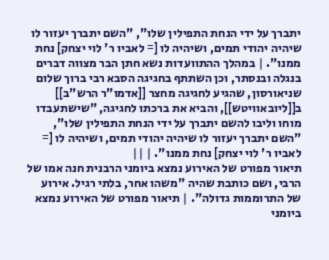יתברך על ידי הנחת התפילין שלו", "השם יתברך יעזור לו שיהיה יהודי תמים, ושיהיה לו [= לאביו ר' לוי יצחק] נחת ממנו". | במהלך ההתוועדות נשא חתן הבר מצווה דברים בנגלה ובנסתר, וכן השתתף בחגיגה הסבא רבי ברוך שלום שניאורסון, שהגיע לחגיגה מחצר [[אדמו"ר הרש"ב]] ב[[ליובאוויטש]], והביא את ברכתו לחגיגה, "שישתעבדו מוחו וליבו להשם יתברך על ידי הנחת התפילין שלו", "השם יתברך יעזור לו שיהיה יהודי תמים, ושיהיה לו [= לאביו ר' לוי יצחק] נחת ממנו". | ||
תיאור מפורט של האירוע נמצא ביומני הרבנית חנה אמו של הרבי, ושם כותבת שהיה "משהו אחר, בלתי רגיל. אירוע של התרוממות גדולה". | תיאור מפורט של האירוע נמצא ביומני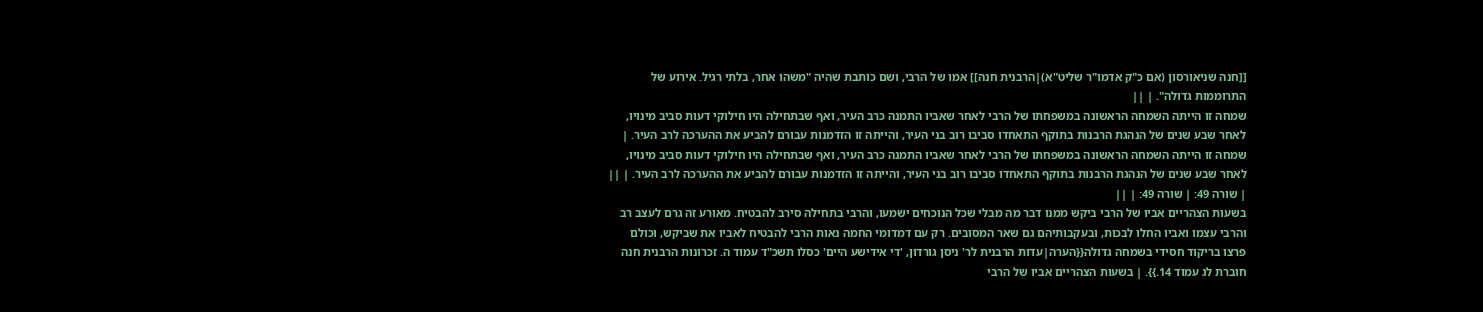[[חנה שניאורסון (אם כ"ק אדמו"ר שליט"א)|הרבנית חנה]] אמו של הרבי, ושם כותבת שהיה "משהו אחר, בלתי רגיל. אירוע של התרוממות גדולה". | ||
שמחה זו הייתה השמחה הראשונה במשפחתו של הרבי לאחר שאביו התמנה כרב העיר, ואף שבתחילה היו חילוקי דעות סביב מינויו, לאחר שבע שנים של הנהגת הרבנות בתוקף התאחדו סביבו רוב בני העיר, והייתה זו הזדמנות עבורם להביע את ההערכה לרב העיר. | שמחה זו הייתה השמחה הראשונה במשפחתו של הרבי לאחר שאביו התמנה כרב העיר, ואף שבתחילה היו חילוקי דעות סביב מינויו, לאחר שבע שנים של הנהגת הרבנות בתוקף התאחדו סביבו רוב בני העיר, והייתה זו הזדמנות עבורם להביע את ההערכה לרב העיר. | ||
| שורה 49: | שורה 49: | ||
בשעות הצהריים אביו של הרבי ביקש ממנו דבר מה מבלי שכל הנוכחים ישמעו, והרבי בתחילה סירב להבטיח. מאורע זה גרם לעצב רב והרבי עצמו ואביו החלו לבכות, ובעקבותיהם גם שאר המסובים. רק עם דמדומי החמה נאות הרבי להבטיח לאביו את שביקש, וכולם פרצו בריקוד חסידי בשמחה גדולה{{הערה|עדות הרבנית לר' ניסן גורדון, 'די אידישע היים' כסלו תשכ"ד עמוד ה. זכרונות הרבנית חנה חוברת לג עמוד 14.}}. | בשעות הצהריים אביו של הרבי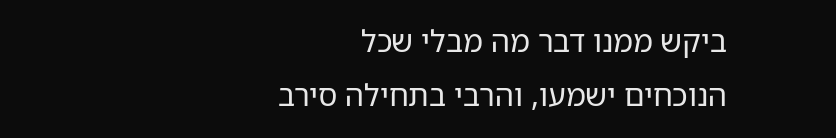ביקש ממנו דבר מה מבלי שכל הנוכחים ישמעו, והרבי בתחילה סירב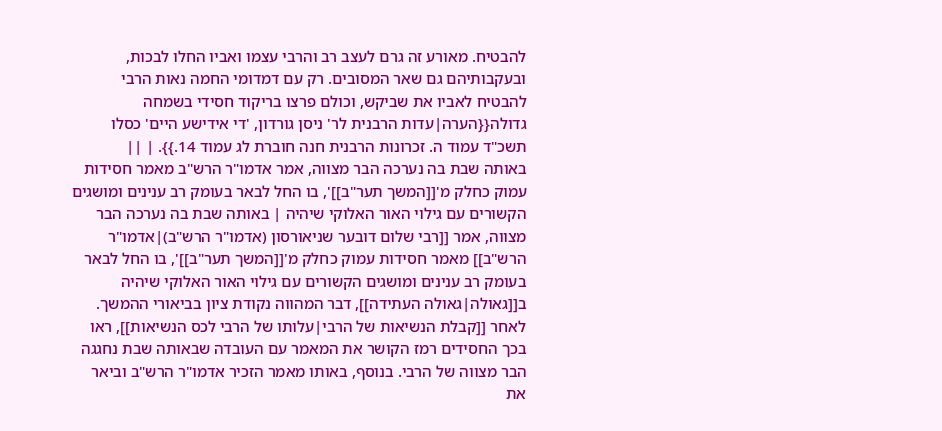להבטיח. מאורע זה גרם לעצב רב והרבי עצמו ואביו החלו לבכות, ובעקבותיהם גם שאר המסובים. רק עם דמדומי החמה נאות הרבי להבטיח לאביו את שביקש, וכולם פרצו בריקוד חסידי בשמחה גדולה{{הערה|עדות הרבנית לר' ניסן גורדון, 'די אידישע היים' כסלו תשכ"ד עמוד ה. זכרונות הרבנית חנה חוברת לג עמוד 14.}}. | ||
באותה שבת בה נערכה הבר מצווה, אמר אדמו"ר הרש"ב מאמר חסידות עמוק כחלק מ'[[המשך תער"ב]]', בו החל לבאר בעומק רב ענינים ומושגים הקשורים עם גילוי האור האלוקי שיהיה | באותה שבת בה נערכה הבר מצווה, אמר [[רבי שלום דובער שניאורסון (אדמו"ר הרש"ב)|אדמו"ר הרש"ב]] מאמר חסידות עמוק כחלק מ'[[המשך תער"ב]]', בו החל לבאר בעומק רב ענינים ומושגים הקשורים עם גילוי האור האלוקי שיהיה ב[[גאולה|גאולה העתידה]], דבר המהווה נקודת ציון בביאורי ההמשך. לאחר [[קבלת הנשיאות של הרבי|עלותו של הרבי לכס הנשיאות]], ראו בכך החסידים רמז הקושר את המאמר עם העובדה שבאותה שבת נחגגה הבר מצווה של הרבי. בנוסף, באותו מאמר הזכיר אדמו"ר הרש"ב וביאר את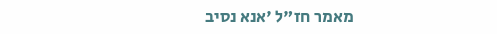מאמר חז"ל 'אנא נסיב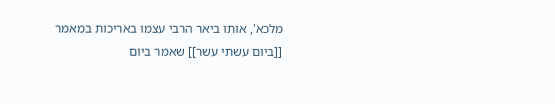מלכא', אותו ביאר הרבי עצמו באריכות במאמר [[ביום עשתי עשר]] שאמר ביום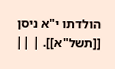הולדתו י"א ניסן [[תשל"א]]. | ||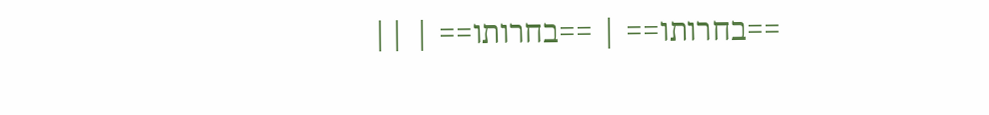==בחרותו== | ==בחרותו== | ||